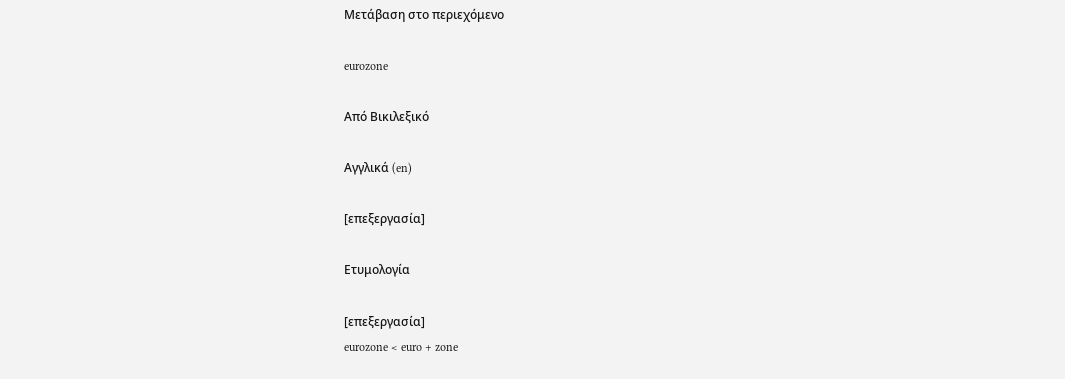Μετάβαση στο περιεχόμενο

eurozone

Από Βικιλεξικό

Αγγλικά (en)

[επεξεργασία]

Ετυμολογία

[επεξεργασία]
eurozone < euro + zone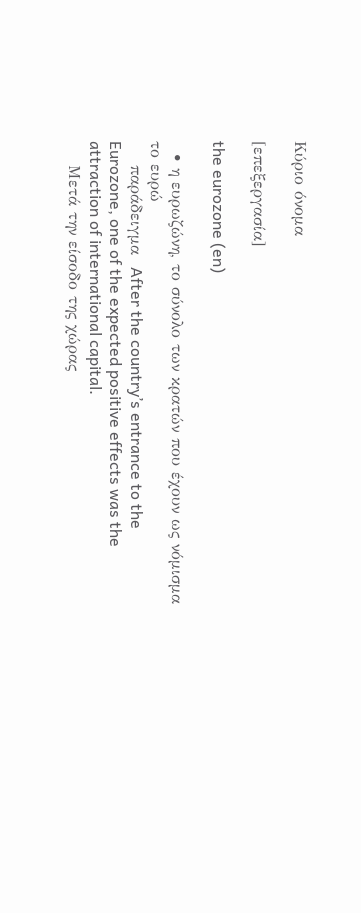Κύριο όνομα

[επεξεργασία]

the eurozone (en)

  • η ευρωζώνη, το σύνολο των κρατών που έχουν ως νόμισμα το ευρώ
    παράδειγμα  After the country’s entrance to the Eurozone, one of the expected positive effects was the attraction of international capital.
    Μετά την είσοδο της χώρας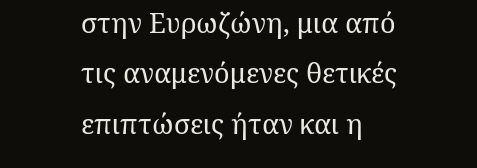στην Ευρωζώνη, μια από τις αναμενόμενες θετικές επιπτώσεις ήταν και η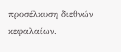προσέλκυση διεθνών κεφαλαίων.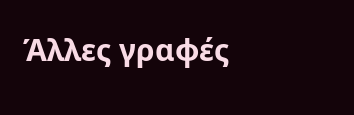Άλλες γραφές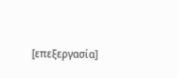[επεξεργασία]